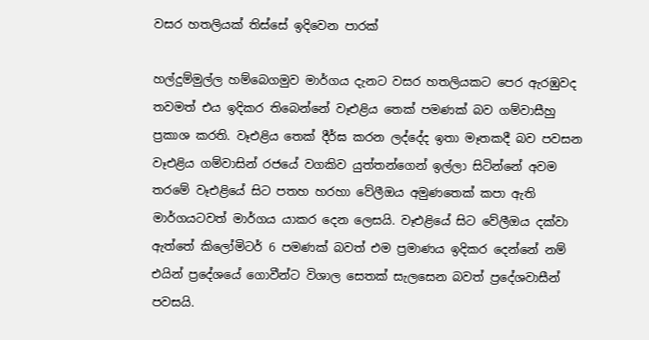වසර හතලියක් තිස්සේ ඉදිවෙන පාරක්

හල්දුම්මුල්ල හම්බෙගමුව මාර්ගය දැනට වසර හතලියකට පෙර ඇරඹුවද තවමත් එය ඉදිකර තිබෙන්නේ වෑඑළිය තෙක් පමණක් බව ගම්වාසීහු ප්‍රකාශ කරති. වෑඑළිය තෙක් දීර්ඝ කරන ලද්දේද ඉතා මෑතකදී බව පවසන වෑඑළිය ගම්වාසින් රජයේ වගකිව යුත්තන්ගෙන් ඉල්ලා සිටින්නේ අවම තරමේ වෑඑළියේ සිට පතහ හරහා වේලීඔය අමුණතෙක් කපා ඇති මාර්ගයටවත් මාර්ගය යාකර දෙන ලෙසයි. වෑඑළියේ සිට වේලීඔය දක්වා ඇත්තේ කිලෝමිටර් 6 පමණක් බවත් එම ප්‍රමාණය ඉදිකර දෙන්නේ නම් එයින් ප්‍රදේශයේ ගොවීන්ට විශාල සෙතක් සැලසෙන බවත් ප්‍රදේශවාසීන් පවසයි.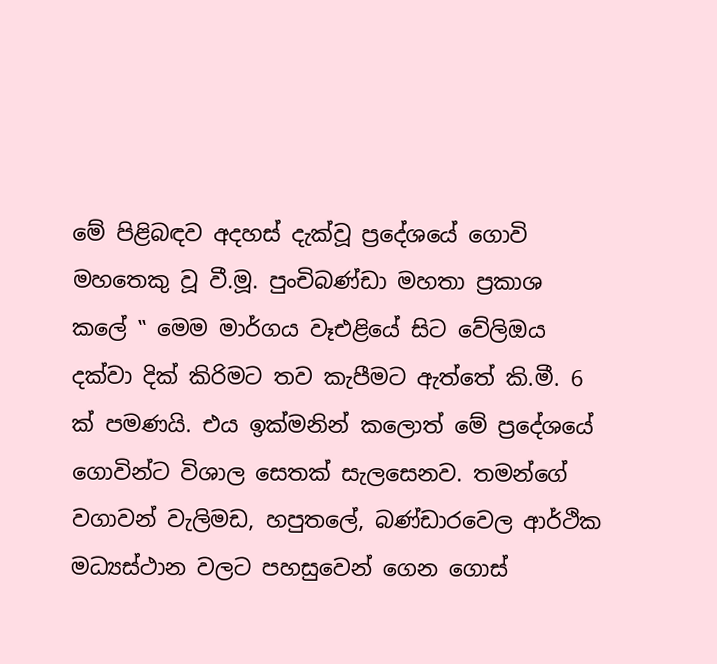මේ පිළිබඳව අදහස් දැක්වූ ප්‍රදේශයේ ගොවි මහතෙකු වූ වී.මූ. පුංචිබණ්ඩා මහතා ප්‍රකාශ කලේ ‛‛ මෙම මාර්ගය වෑඑළියේ සිට වේලිඔය දක්වා දික් කිරිමට තව කැපීමට ඇත්තේ කි.මී. 6 ක් පමණයි. එය ඉක්මනින් කලොත් මේ ප්‍රදේශයේ ගොවින්ට විශාල සෙතක් සැලසෙනව. තමන්ගේ වගාවන් වැලිමඩ, හපුතලේ, බණ්ඩාරවෙල ආර්ථික මධ්‍යස්ථාන වලට පහසුවෙන් ගෙන ගොස්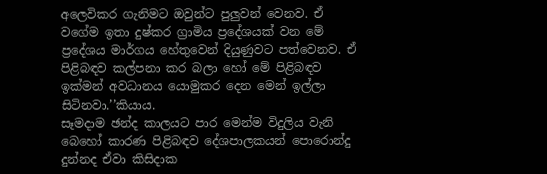අලෙවිකර ගැනිමට ඔවුන්ට පුලුවන් වෙනව. ඒ වගේම ඉතා දුෂ්කර ග්‍රාමිය ප්‍රදේශයක් වන මේ ප්‍රදේශය මාර්ගය හේතුවෙන් දියුණුවට පත්වෙනව. ඒ පිළිබඳව කල්පනා කර බලා හෝ මේ පිළිබඳව ඉක්මන් අවධානය යොමුකර දෙන මෙන් ඉල්ලා සිටිනවා.’’කියාය.
සෑමදාම ඡන්ද කාලයට පාර මෙන්ම විදුලිය වැනි බෙහෝ කාරණ පිළිබඳව දේශපාලකයන් පොරොන්දු දුන්නද ඒවා කිසිදාක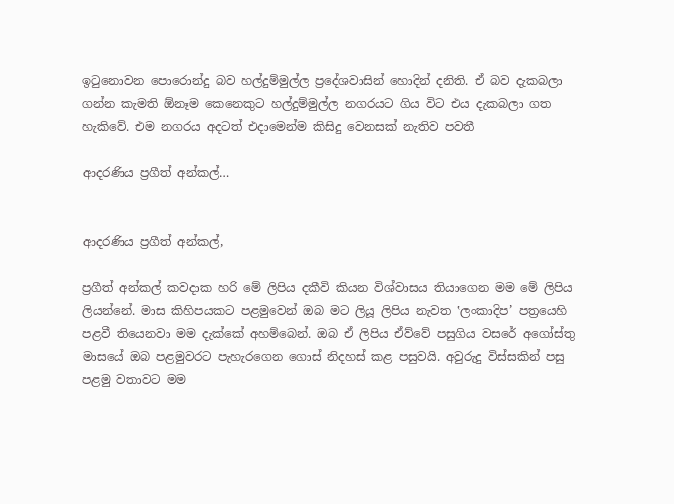ඉටුනොවන පොරොන්දු බව හල්දුම්මුල්ල ප්‍රදේශවාසින් හොදින් දනිති. ඒ බව දැකබලා ගන්න කැමති ඕනෑම කෙනෙකුට හල්දුම්මුල්ල නගරයට ගිය විට එය දැකබලා ගත හැකිවේ. එම නගරය අදටත් එදාමෙන්ම කිසිදු වෙනසක් නැතිව පවතී

ආදරණිය ප්‍රගීත් අන්කල්…


ආදරණිය ප්‍රගීත් අන්කල්,

ප්‍රගීත් අන්කල් කවදාක හරි මේ ලිපිය දකීවි කියන විශ්වාසය තියාගෙන මම මේ ලිපිය ලියන්නේ. මාස කිහිපයකට පළමුවෙන් ඔබ මට ලියූ ලිපිය නැවත ‛ලංකාදිප’ පත්‍රයෙහි පළවී තියෙනවා මම දැක්කේ අහම්බෙන්. ඔබ ඒ ලිපිය ඒව්වේ පසුගිය වසරේ අගෝස්තු මාසයේ ඔබ පළමුවරට පැහැරගෙන ගොස් නිදහස් කළ පසුවයි. අවුරුදු විස්සකින් පසු පළමු වතාවට මම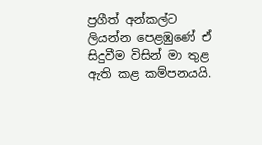ප්‍රගීත් අන්කල්ට ලියන්න පෙළඹුණේ ඒ සිදුවීම විසින් මා තුළ ඇති කළ කම්පනයයි.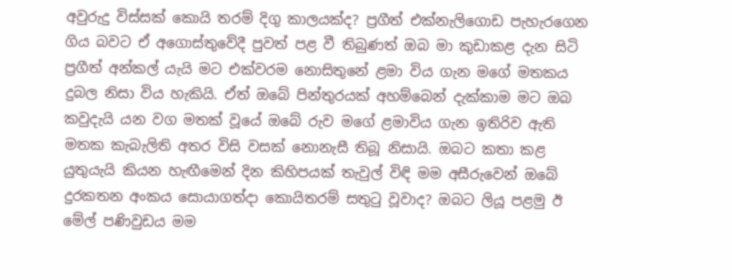අවුරුදු විස්සක් කොයි තරම් දිගු කාලයක්ද? ප්‍රගීත් එක්නැලිගොඩ පැහැරගෙන ගිය බවට ඒ අගොස්තුවේදී පුවත් පළ වී තිබුණත් ඔබ මා කුඩාකළ දැන සිටි ප්‍රගීත් අන්කල් යැයි මට එක්වරම නොසිතුනේ ළමා විය ගැන මගේ මතකය දුබල නිසා විය හැකියි. ඒත් ඔබේ පින්තුරයක් අහම්බෙන් දැක්කාම මට ඔබ කවුදැයි යන වග මතක් වූයේ ඔබේ රුව මගේ ළමාවිය ගැන ඉතිරිව ඇති මතක කැබැලිති අතර විසි වසක් නොනැසී තිබූ නිසායි. ඔබට කතා කළ යුතුයැයි කියන හැඟීමෙන් දින කිහිපයක් තැවුල් විඳි මම අසීරුවෙන් ඔබේ දුරකතන අංකය සොයාගත්දා කොයිතරම් සතුටු වූවාද? ඔබට ලියූ පළමු ඊ මේල් පණිවුඩය මම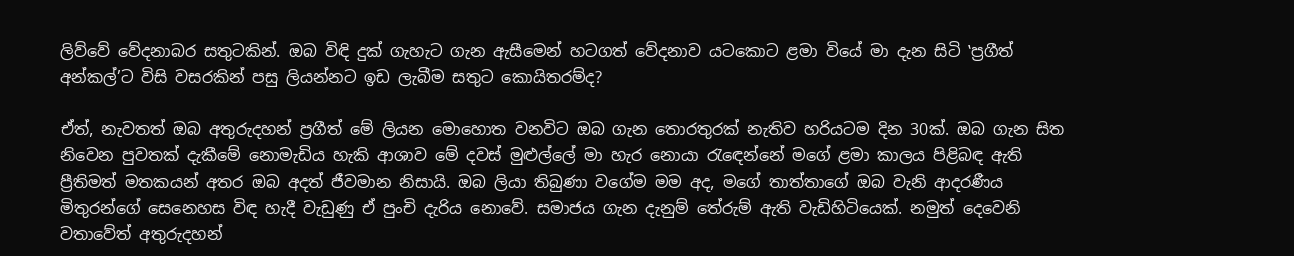ලිව්වේ වේදනාබර සතුටකින්. ඔබ විඳි දුක් ගැහැට ගැන ඇසීමෙන් හටගත් වේදනාව යටකොට ළමා වියේ මා දැන සිටි ‛ප්‍රගීත් අන්කල්’ට විසි වසරකින් පසු ලියන්නට ඉඩ ලැබීම සතුට කොයිතරම්ද?

ඒත්, නැවතත් ඔබ අතුරුදහන් ප්‍රගීත් මේ ලියන මොහොත වනවිට ඔබ ගැන තොරතුරක් නැතිව හරියටම දින 30ක්. ඔබ ගැන සිත නිවෙන පුවතක් දැකීමේ නොමැඩිය හැකි ආශාව මේ දවස් මුළුල්ලේ මා හැර නොයා රැඳෙන්නේ මගේ ළමා කාලය පිළිබඳ ඇති ප්‍රීතිමත් මතකයන් අතර ඔබ අදත් ජීවමාන නිසායි. ඔබ ලියා තිබුණා වගේම මම අද, මගේ තාත්තාගේ ඔබ වැනි ආදරණීය මිතුරන්ගේ සෙනෙහස විඳ හැදී වැඩුණු ඒ පුංචි දැරිය නොවේ. සමාජය ගැන දැනුම් තේරුම් ඇති වැඩිහිටියෙක්. නමුත් දෙවෙනි වතාවේත් අතුරුදහන්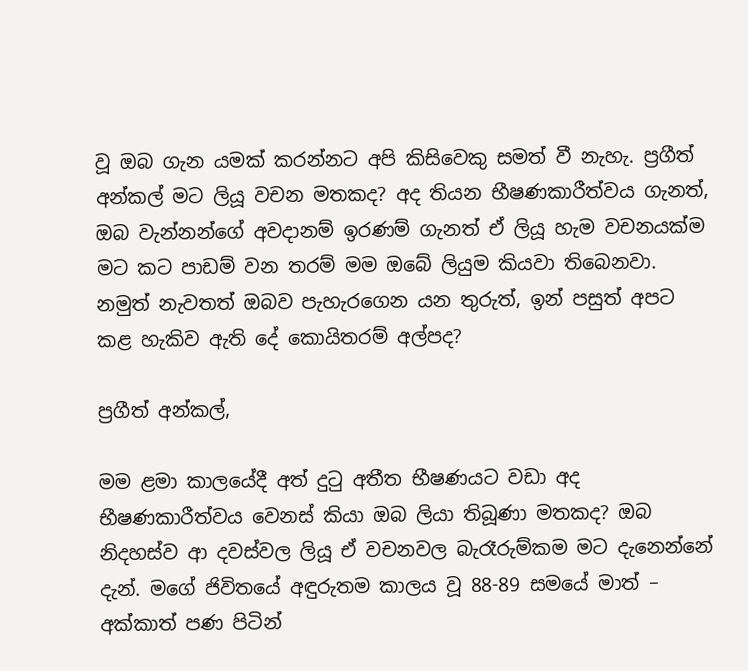වූ ඔබ ගැන යමක් කරන්නට අපි කිසිවෙකු සමත් වී නැහැ. ප්‍රගීත් අන්කල් මට ලියූ වචන මතකද? අද තියන භීෂණකාරීත්වය ගැනත්, ඔබ වැන්නන්ගේ අවදානම් ඉරණම් ගැනත් ඒ ලියූ හැම වචනයක්ම මට කට පාඩම් වන තරම් මම ඔබේ ලියුම කියවා තිබෙනවා. නමුත් නැවතත් ඔබව පැහැරගෙන යන තුරුත්, ඉන් පසුත් අපට කළ හැකිව ඇති දේ කොයිතරම් අල්පද?

ප්‍රගීත් අන්කල්,

මම ළමා කාලයේදී අත් දුටු අතීත භීෂණයට වඩා අද භීෂණකාරීත්වය වෙනස් කියා ඔබ ලියා තිබූණා මතකද? ඔබ නිදහස්ව ආ දවස්වල ලියූ ඒ වචනවල බැරෑරුම්කම මට දැනෙන්නේ දැන්. මගේ ජිවිතයේ අඳුරුතම කාලය වූ 88-89 සමයේ මාත් – අක්කාත් පණ පිටින්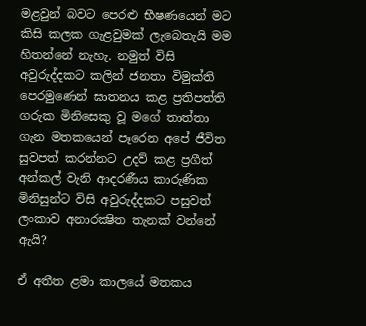මළවුන් බවට පෙරළු භීෂණයෙන් මට කිසි කලක ගැළවුමක් ලැබෙතැයි මම හිතන්නේ නැහැ. නමුත් විසි අවුරුද්දකට කලින් ජනතා විමුක්ති පෙරමුණෙන් ඝාතනය කළ ප්‍රතිපත්ති ගරුක මිනිසෙකු වූ මගේ තාත්තා ගැන මතකයෙන් පෑරෙන අපේ ජීවිත සුවපත් කරන්නට උදව් කළ ප්‍රගීත් අන්කල් වැනි ආදරණීය කාරුණික මිනිසුන්ට විසි අවුරුද්දකට පසුවත් ලංකාව අනාරක්‍ෂිත තැනක් වන්නේ ඇයි?

ඒ අතීත ළමා කාලයේ මතකය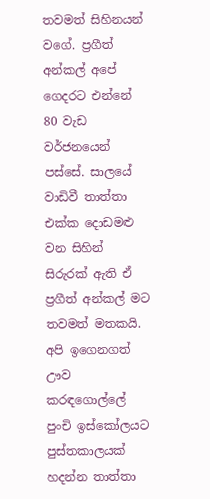තවමත් සිහිනයන් වගේ. ප්‍රගීත් අන්කල් අපේ ගෙදරට එන්නේ 80 වැඩ වර්ජනයෙන් පස්සේ. සාලයේ වාඩිවී තාත්තා එක්ක දොඩමළු වන සිහින් සිරුරක් ඇති ඒ ප්‍රගීත් අන්කල් මට තවමත් මතකයි. අපි ඉගෙනගත් ඌව කරඳගොල්ලේ පුංචි ඉස්කෝලයට පුස්තකාලයක් හදන්න තාත්තා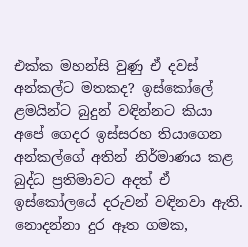එක්ක මහන්සි වුණු ඒ දවස් අන්කල්ට මතකද? ඉස්කෝලේ ළමයින්ට බුදුන් වඳින්නට කියා අපේ ගෙදර ඉස්සරහ තියාගෙන අන්කල්ගේ අතින් නිර්මාණය කළ බුද්ධ ප්‍රතිමාවට අදත් ඒ ඉස්කෝලයේ දරුවන් වඳිනවා ඇති. නොදන්නා දුර ඈත ගමක,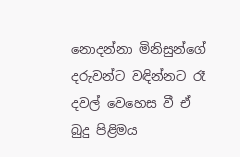නොදන්නා මිනිසුන්ගේ දරුවන්ට වඳින්නට රෑ දවල් වෙහෙස වී ඒ බුදු පිළිමය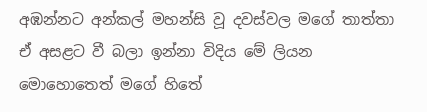අඹන්නට අන්කල් මහන්සි වූ දවස්වල මගේ තාත්තා ඒ අසළට වී බලා ඉන්නා විදිය මේ ලියන මොහොතෙත් මගේ හිතේ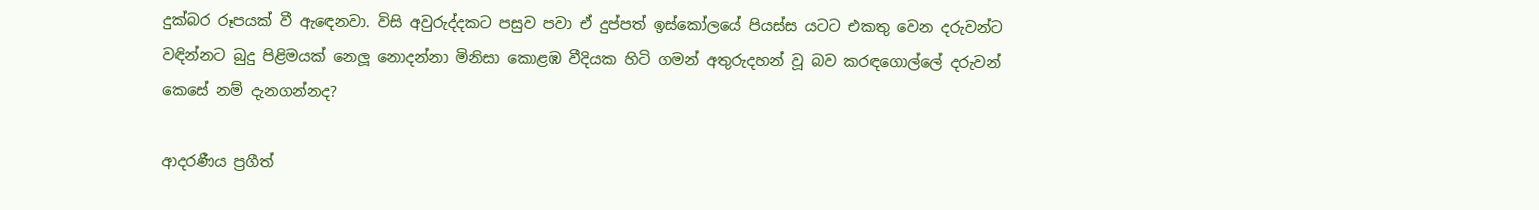දුක්බර රූපයක් වී ඇඳෙනවා. විසි අවුරුද්දකට පසුව පවා ඒ දුප්පත් ඉස්කෝලයේ පියස්ස යටට එකතු වෙන දරුවන්ට වඳින්නට බුදු පිළිමයක් නෙලූ නොදන්නා මිනිසා කොළඹ වීදියක හිටි ගමන් අතුරුදහන් වූ බව කරඳගොල්ලේ දරුවන් කෙසේ නම් දැනගන්නද?

ආදරණීය ප්‍රගීත්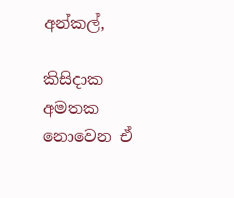අන්කල්,

කිසිදාක අමතක නොවෙන ඒ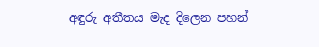අඳුරු අතීතය මැද දිලෙන පහන්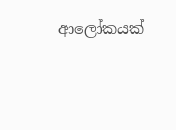ආලෝකයක්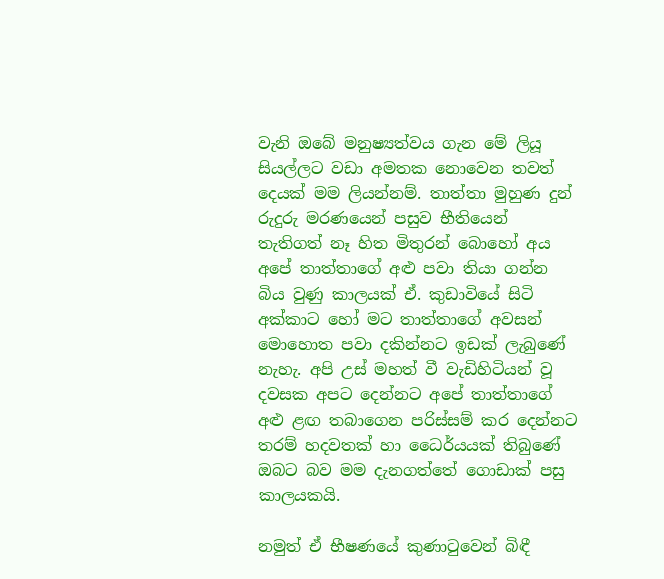වැනි ඔබේ මනුෂ්‍යත්වය ගැන මේ ලියූ සියල්ලට වඩා අමතක නොවෙන තවත් දෙයක් මම ලියන්නම්. තාත්තා මුහුණ දුන් රුදුරු මරණයෙන් පසුව භීතියෙන් තැතිගත් නෑ හිත මිතුරන් බොහෝ අය අපේ තාත්තාගේ අළු පවා තියා ගන්න බිය වුණු කාලයක් ඒ. කුඩාවියේ සිටි අක්කාට හෝ මට තාත්තාගේ අවසන් මොහොත පවා දකින්නට ඉඩක් ලැබුණේ නැහැ. අපි උස් මහත් වී වැඩිහිටියන් වූ දවසක අපට දෙන්නට අපේ තාත්තාගේ අළු ළඟ තබාගෙන පරිස්සම් කර දෙන්නට තරම් හදවතක් හා ධෛර්යයක් තිබුණේ ඔබට බව මම දැනගත්තේ ගොඩාක් පසු කාලයකයි.

නමුත් ඒ භීෂණයේ කුණාටුවෙන් බිඳී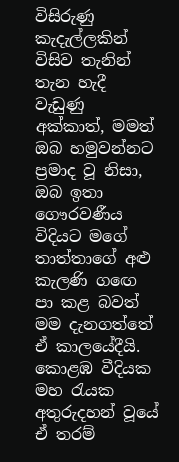විසිරුණු කැදැල්ලකින් විසිව තැනින් තැන හැදී වැඩුණු අක්කාත්, මමත් ඔබ හමුවන්නට ප්‍රමාද වූ නිසා, ඔබ ඉතා ගෞරවණීය විදියට මගේ තාත්තාගේ අළු කැලණි ගඟෙ පා කළ බවත් මම දැනගත්තේ ඒ කාලයේදීයි. කොළඹ වීදියක මහ රැයක අතුරුදහන් වූයේ ඒ තරම්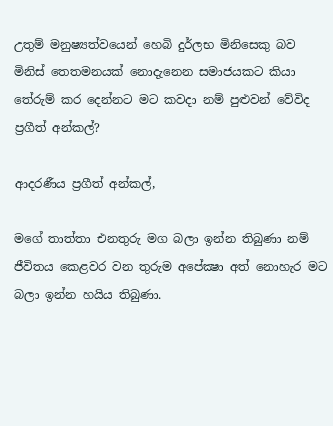උතුම් මනුෂ්‍යත්වයෙන් හෙබි දුර්ලභ මිනිසෙකු බව මිනිස් තෙතමනයක් නොදැනෙන සමාජයකට කියා තේරුම් කර දෙන්නට මට කවදා නම් පුළුවන් වේවිද ප්‍රගීත් අන්කල්?

ආදරණීය ප්‍රගීත් අන්කල්,

මගේ තාත්තා එනතුරු මග බලා ඉන්න තිබුණා නම් ජීවිතය කෙළවර වන තුරුම අපේක්‍ෂා අත් නොහැර මට බලා ඉන්න හයිය තිබුණා.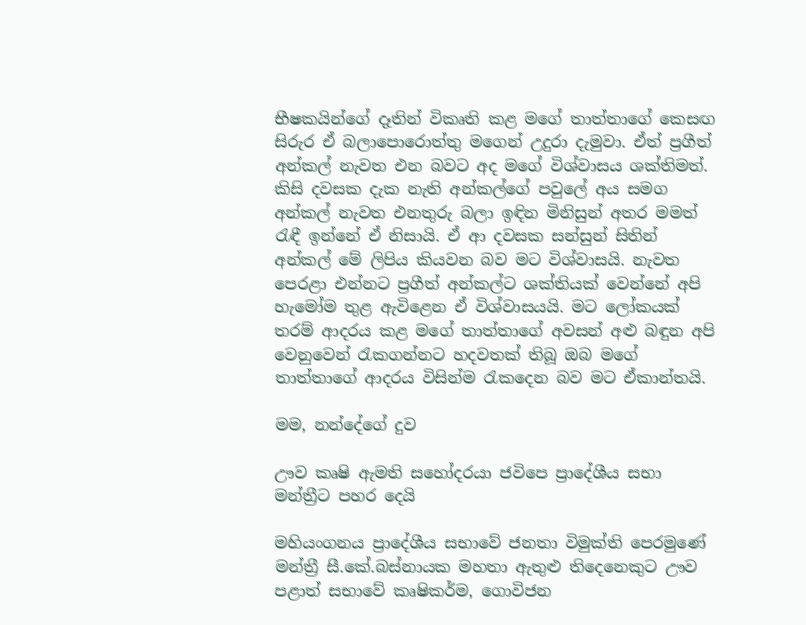භීෂකයින්ගේ දෑතින් විකෘති කළ මගේ තාත්තාගේ කෙසඟ සිරුර ඒ බලාපොරොත්තු මගෙන් උදුරා දැමුවා. ඒත් ප්‍රගීත් අන්කල් නැවත එන බවට අද මගේ විශ්වාසය ශක්තිමත්. කිසි දවසක දැක නැති අන්කල්ගේ පවුලේ අය සමග අන්කල් නැවත එනතුරු බලා ඉඳින මිනිසුන් අතර මමත් රැඳී ඉන්නේ ඒ නිසායි. ඒ ආ දවසක සන්සුන් සිතින් අන්කල් මේ ලිපිය කියවන බව මට විශ්වාසයි. නැවත පෙරළා එන්නට ප්‍රගීත් අන්කල්ට ශක්තියක් වෙන්නේ අපි හැමෝම තුළ ඇවිළෙන ඒ විශ්වාසයයි. මට ලෝකයක් තරම් ආදරය කළ මගේ තාත්තාගේ අවසන් අළු බඳුන අපි වෙනුවෙන් රැකගන්නට හදවතක් තිබූ ඔබ මගේ තාත්තාගේ ආදරය විසින්ම රැකදෙන බව මට ඒකාන්තයි.

මම, නන්දේගේ දුව

ඌව කෘෂි ඇමති සහෝදරයා ජවිපෙ ප්‍රාදේශීය සභා මන්ත්‍රීට පහර දෙයි

මහියංගනය ප්‍රාදේශීය සභාවේ ජනතා විමුක්ති පෙරමුණේ මන්ත්‍රී සී.කේ.බස්නායක මහතා ඇතුළු තිදෙනෙකුට ඌව පළාත් සභාවේ කෘෂිකර්ම, ගොවිජන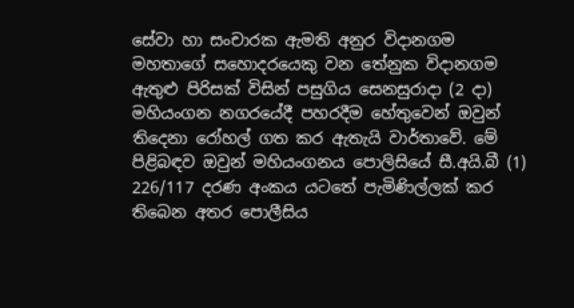සේවා හා සංචාරක ඇමති අනුර විදානගම මහතාගේ සහොදරයෙකු වන තේනුක විදානගම ඇතුළු පිරිසක් විසින් පසුගිය සෙනසුරාදා (2 දා) මහියංගන නගරයේදී පහරදීම හේතුවෙන් ඔවුන් තිදෙනා රෝහල් ගත කර ඇතැයි වාර්තාවේ. මේ පිළිබඳව ඔවුන් මහියංගනය පොලිසියේ සී.අයි.බී (1) 226/117 දරණ අංකය යටතේ පැමිණිල්ලක් කර තිබෙන අතර පොලීසිය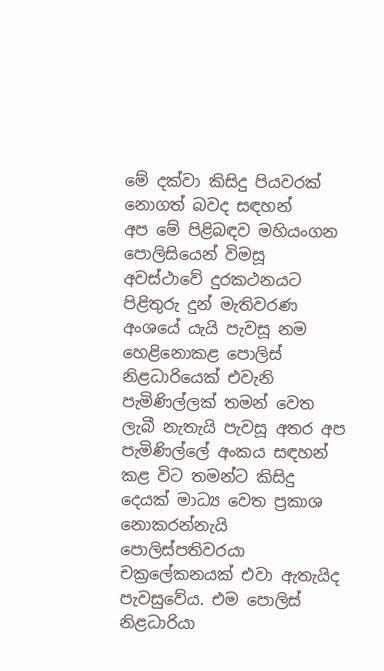මේ දක්වා කිසිදු පියවරක් නොගත් බවද සඳහන්
අප මේ පිළිබඳව මහියංගන පොලිසියෙන් විමසූ අවස්ථාවේ දුරකථනයට පිළිතුරු දුන් මැතිවරණ අංශයේ යැයි පැවසූ නම හෙළිනොකළ පොලිස් නිළධාරියෙක් එවැනි පැමිණිල්ලක් තමන් වෙත ලැබී නැතැයි පැවසූ අතර අප පැමිණිල්ලේ අංකය සඳහන් කළ විට තමන්ට කිසිදු දෙයක් මාධ්‍ය වෙත ප්‍රකාශ නොකරන්නැයි පොලිස්පතිවරයා චක්‍රලේකනයක් එවා ඇතැයිද පැවසුවේය. එම පොලිස් නිළධාරියා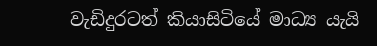වැඩිදුරටත් කියාසිටියේ මාධ්‍ය යැයි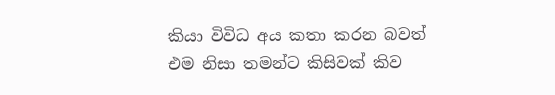කියා විවිධ අය කතා කරන බවත් එම නිසා තමන්ට කිසිවක් කිව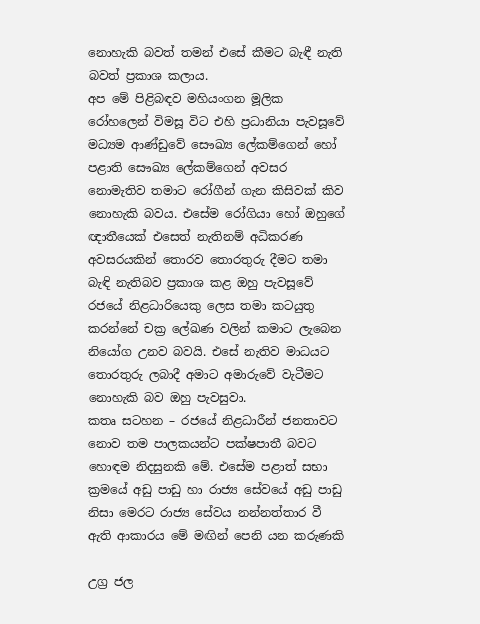නොහැකි බවත් තමන් එසේ කීමට බැඳී නැති බවත් ප්‍රකාශ කලාය.
අප මේ පිළිබඳව මහියංගන මූලික රෝහලෙන් විමසූ විට එහි ප්‍රධානියා පැවසූවේ මධ්‍යම ආණ්ඩුවේ සෞඛ්‍ය ලේකම්ගෙන් හෝ පළාති සෞඛ්‍ය ලේකම්ගෙන් අවසර නොමැතිව තමාට රෝගීන් ගැන කිසිවක් කිව නොහැකි බවය. එසේම රෝගියා හෝ ඔහුගේ ඥාතීයෙක් එසෙත් නැතිනම් අධිකරණ අවසරයකින් තොරව තොරතුරු දීමට තමා බැඳි නැතිබව ප්‍රකාශ කළ ඔහු පැවසූවේ රජයේ නිළධාරියෙකු ලෙස තමා කටයුතු කරන්නේ චක්‍ර ලේඛණ වලින් කමාට ලැබෙන නියෝග උනව බවයි. එසේ නැතිව මාධයට තොරතුරු ලබාදී අමාට අමාරුවේ වැටීමට නොහැකි බව ඔහු පැවසුවා.
කතෘ සටහන – රජයේ නිළධාරීන් ජනතාවට නොව තම පාලකයන්ට පක්ෂපාතී බවට හොඳම නිදසුනකි මේ. එසේම පළාත් සභා ක්‍රමයේ අඩු පාඩු හා රාජ්‍ය සේවයේ අඩු පාඩු නිසා මෙරට රාජ්‍ය සේවය නන්නත්තාර වී ඇති ආකාරය මේ මඟින් පෙනි යන කරුණකි

උග්‍ර ජල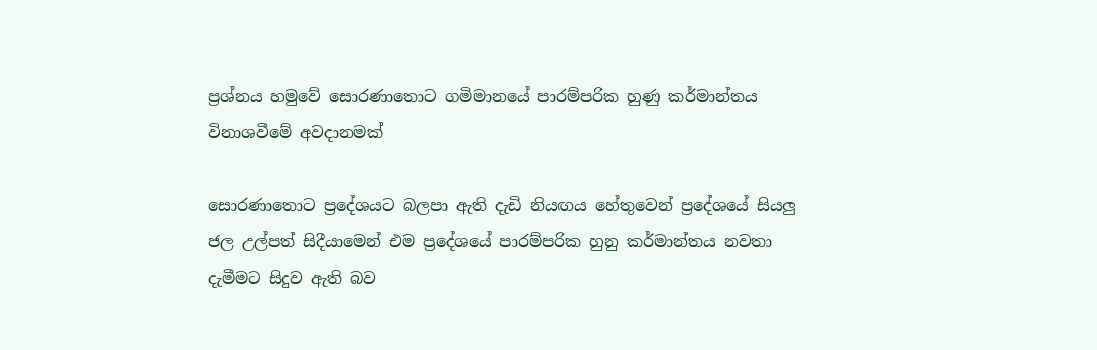ප්‍රශ්නය හමුවේ සොරණාතොට ගමිමානයේ පාරම්පරික හුණු කර්මාන්තය විනාශවීමේ අවදානමක්

සොරණාතොට ප්‍රදේශයට බලපා ඇති දැඩි නියඟය හේතුවෙන් ප්‍රදේශයේ සියලු ජල උල්පත් සිදීයාමෙන් එම ප්‍රදේශයේ පාරම්පරික හුනු කර්මාන්තය නවතා දැමීමට සිදුව ඇති බව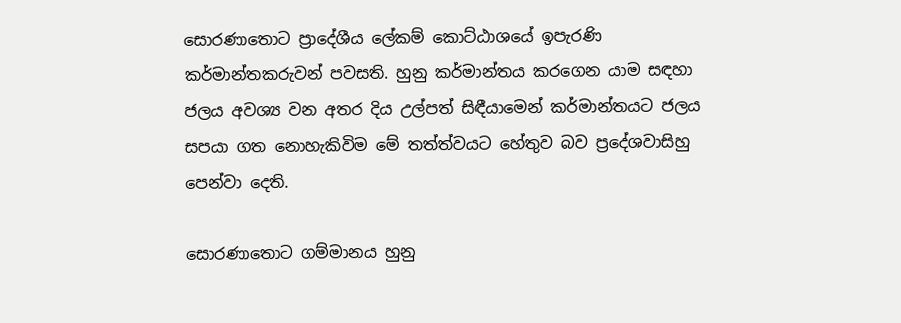සොරණාතොට ප්‍රාදේශීය ලේකම් කොට්ඨාශයේ ඉපැරණි කර්මාන්තකරුවන් පවසති. හුනු කර්මාන්තය කරගෙන යාම සඳහා ජලය අවශ්‍ය වන අතර දිය උල්පත් සිඳීයාමෙන් කර්මාන්තයට ජලය සපයා ගත නොහැකිවිම මේ තත්ත්වයට හේතුව බව ප්‍රදේශවාසිහු පෙන්වා දෙති.

සොරණාතොට ගම්මානය හුනු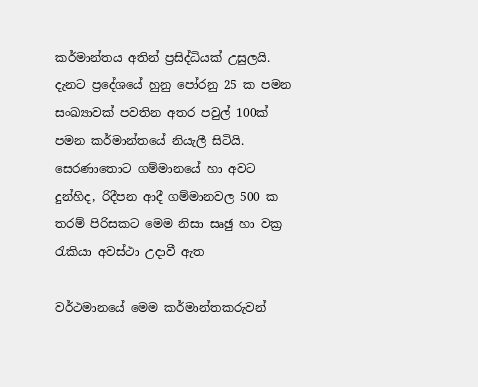කර්මාන්තය අතින් ප්‍රසිද්ධියක් උසුලයි. දැනට ප්‍රදේශයේ හුනු පෝරනු 25 ක පමන සංඛ්‍යාවක් පවතින අතර පවුල් 100ක් පමන කර්මාන්තයේ නියැලී සිටියි. සෙරණාතොට ගම්මානයේ හා අවට දුන්හිද, රිදීපන ආදී ගම්මානවල 500 ක තරම් පිරිසකට මෙම නිසා සෘඡු හා වක්‍ර රැකියා අවස්ථා උදාවී ඇත

වර්ථමානයේ මෙම කර්මාන්තකරුවන්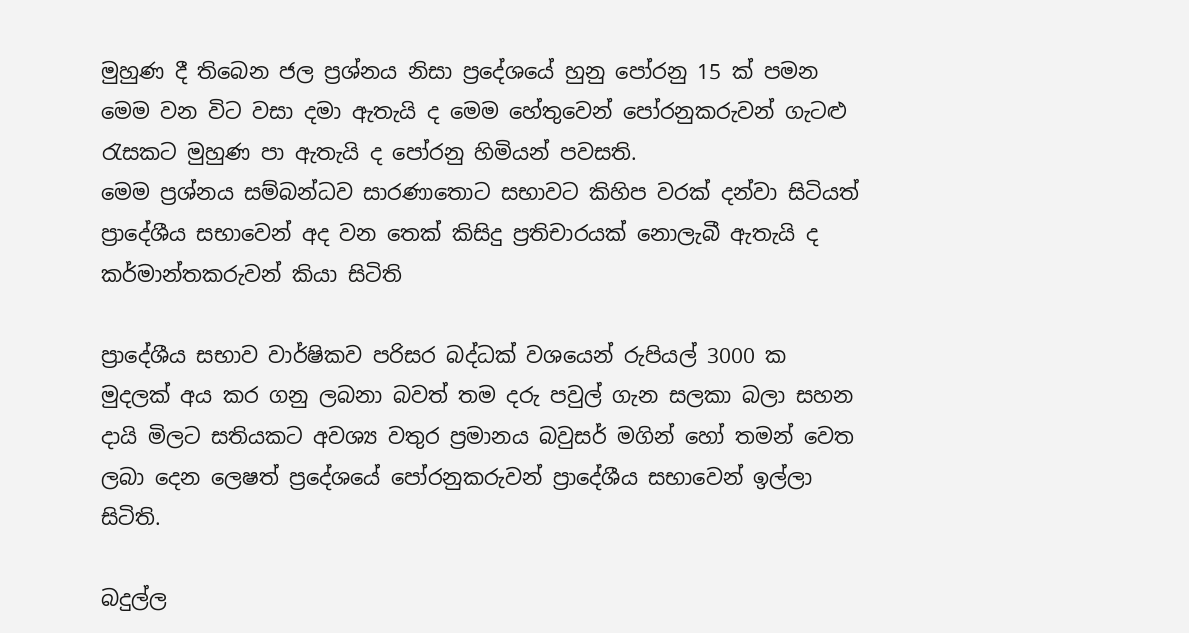මුහුණ දී තිබෙන ජල ප්‍රශ්නය නිසා ප්‍රදේශයේ හුනු පෝරනු 15 ක් පමන මෙම වන විට වසා දමා ඇතැයි ද මෙම හේතුවෙන් පෝරනුකරුවන් ගැටළු රැසකට මුහුණ පා ඇතැයි ද පෝරනු හිමියන් පවසති.
මෙම ප්‍රශ්නය සම්බන්ධව සාරණාතොට සභාවට කිහිප වරක් දන්වා සිටියත් ප්‍රාදේශීය සභාවෙන් අද වන තෙක් කිසිදු ප්‍රතිචාරයක් නොලැබී ඇතැයි ද කර්මාන්තකරුවන් කියා සිටිති

ප්‍රාදේශීය සභාව වාර්ෂිකව පරිසර බද්ධක් වශයෙන් රුපියල් 3000 ක මුදලක් අය කර ගනු ලබනා බවත් තම දරු පවුල් ගැන සලකා බලා සහන දායි මිලට සතියකට අවශ්‍ය වතුර ප්‍රමානය බවුසර් මගින් හෝ තමන් වෙත ලබා දෙන ලෙෂත් ප්‍රදේශයේ පෝරනුකරුවන් ප්‍රාදේශීය සභාවෙන් ඉල්ලා සිටිති.

බදුල්‍ල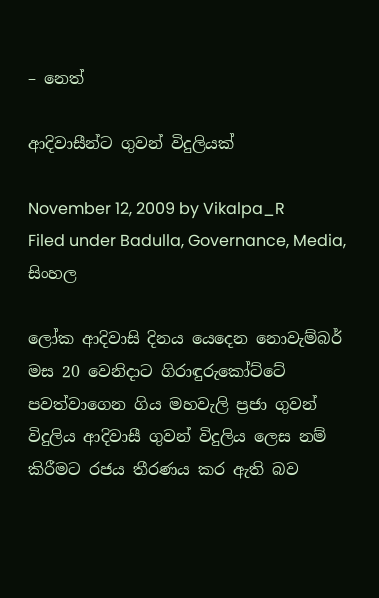– නෙත්

ආදිවාසීන්ට ගුවන් විදුලියක්

November 12, 2009 by Vikalpa_R
Filed under Badulla, Governance, Media, සිංහල

ලෝක ආදිවාසි දිනය යෙදෙන නොවැම්බර් මස 20 වෙනිදාට ගිරාඳුරුකෝට්ටේ පවත්වාගෙන ගිය මහවැලි ප්‍රජා ගුවන් විදුලිය ආදිවාසී ගුවන් විදුලිය ලෙස නම් කිරීමට රජය තීරණය කර ඇති බව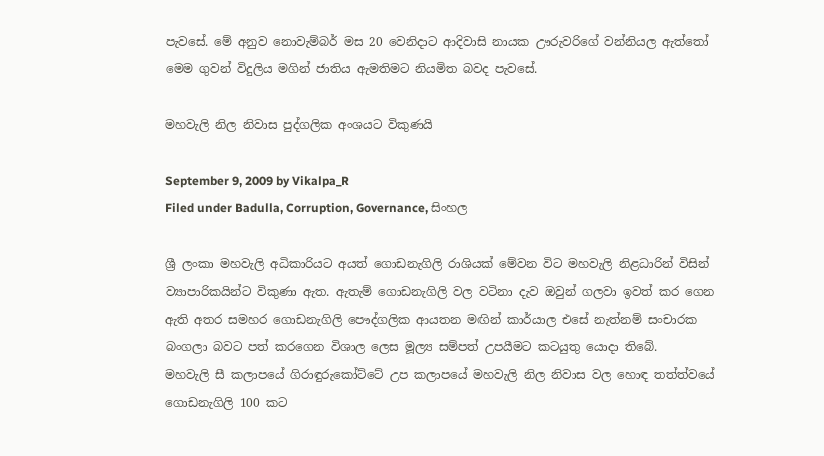පැවසේ. මේ අනුව නොවැම්බර් මස 20 වෙනිදාට ආදිවාසි නායක ඌරුවරිගේ වන්නියල ඇත්තෝ මෙම ගුවන් විදුලිය මගින් ජාතිය ඇමතිමට නියමිත බවද පැවසේ.

මහවැලි නිල නිවාස පුද්ගලික අංශයට විකුණයි

September 9, 2009 by Vikalpa_R
Filed under Badulla, Corruption, Governance, සිංහල

ශ්‍රී ලංකා මහවැලි අධිකාරියට අයත් ගොඩනැගිලි රාශියක් මේවන විට මහවැලි නිළධාරින් විසින් ව්‍යාපාරිකයින්ට විකුණා ඇත. ඇතැම් ගොඩනැගිලි වල වටිනා දැව ඔවුන් ගලවා ඉවත් කර ගෙන ඇති අතර සමහර ගොඩනැගිලි පෞද්ගලික ආයතන මඟින් කාර්යාල එසේ නැත්නම් සංචාරක බංගලා බවට පත් කරගෙන විශාල ලෙස මූල්‍ය සම්පත් උපයීමට කටයුතු යොදා තිබේ.
මහවැලි සී කලාපයේ ගිරාඳුරුකෝට්ටේ උප කලාපයේ මහවැලි නිල නිවාස වල හොඳ තත්ත්වයේ ගොඩනැගිලි 100 කට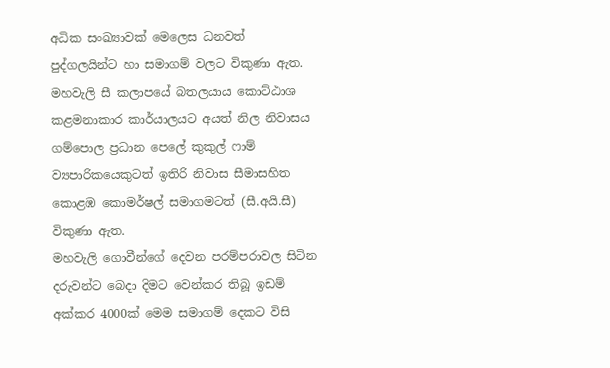අධික සංඛ්‍යාවක් මෙලෙස ධනවත් පුද්ගලයින්ට හා සමාගම් වලට විකුණා ඇත. මහවැලි සී කලාපයේ බතලයාය කොට්ඨාශ කළමනාකාර කාර්යාලයට අයත් නිල නිවාසය ගම්පොල ප්‍රධාන පෙලේ කුකුල් ෆාම් ව්‍යපාරිකයෙකුටත් ඉතිරි නිවාස සීමාසහිත කොළඹ කොමර්ෂල් සමාගමටත් (සී.අයි.සී) විකුණා ඇත.
මහවැලි ගොවීන්ගේ දෙවන පරම්පරාවල සිටින දරුවන්ට බෙදා දිමට වෙන්කර තිබූ ඉඩම් අක්කර 4000ක් මෙම සමාගම් දෙකට විසි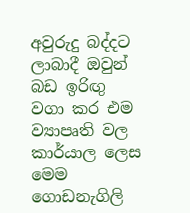අවුරුදු බද්දට ලාබාදී ඔවුන් බඩ ඉරිඟු වගා කර එම ව්‍යාපෘති වල කාර්යාල ලෙස මෙම ගොඩනැගිලි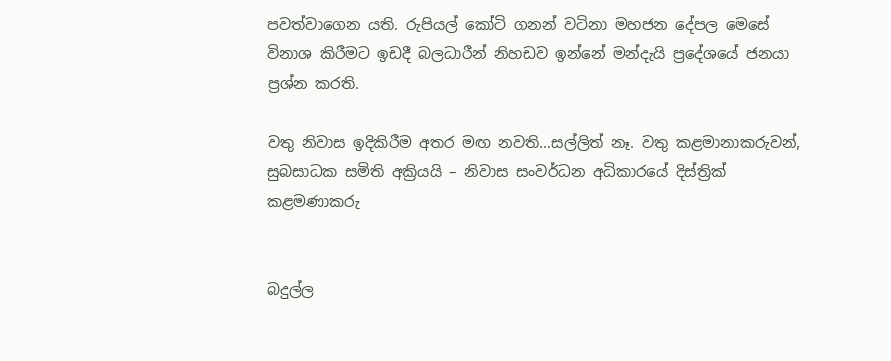පවත්වාගෙන යති. රුපියල් කෝටි ගනන් වටිනා මහජන දේපල මෙසේ විනාශ කිරීමට ඉඩදී බලධාරීන් නිහඩව ඉන්නේ මන්දැයි ප්‍රදේශයේ ජනයා ප්‍රශ්න කරති.

වතු නිවාස ඉදිකිරීම අතර මඟ නවති…සල්ලිත් නෑ. වතු කළමානාකරුවන්, සුබසාධක සමිති අක්‍රියයි – නිවාස සංවර්ධන අධිකාරයේ දිස්ත්‍රික් කළමණාකරු


බදුල්ල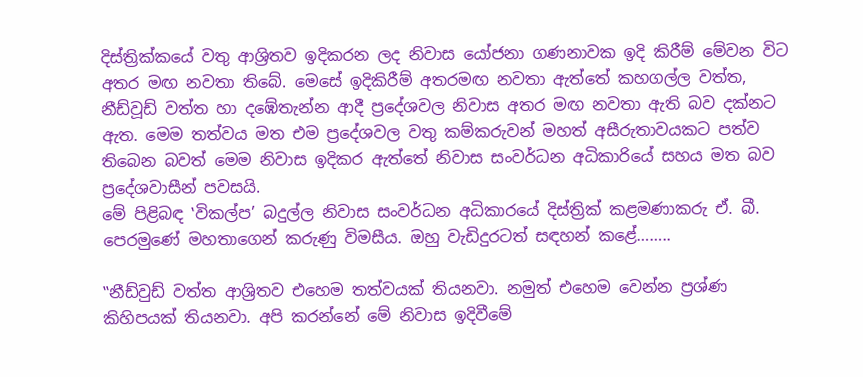දිස්ත්‍රික්කයේ වතු ආශ්‍රිතව ඉදිකරන ලද නිවාස යෝජනා ගණනාවක ඉදි කිරීම් මේවන විට අතර මඟ නවතා තිබේ. මෙසේ ඉදිකිරීම් අතරමඟ නවතා ඇත්තේ කහගල්ල වත්ත, නීඩ්වූඩ් වත්ත හා දඹේතැන්න ආදී ප්‍රදේශවල නිවාස අතර මඟ නවතා ඇති බව දක්නට ඇත. මෙම තත්වය මත එම ප්‍රදේශවල වතු කම්කරුවන් මහත් අසීරුතාවයකට පත්ව තිබෙන බවත් මෙම නිවාස ඉදිකර ඇත්තේ නිවාස සංවර්ධන අධිකාරියේ සහය මත බව ප්‍රදේශවාසීන් පවසයි.
මේ පිළිබඳ ‛විකල්ප’ බදුල්ල නිවාස සංවර්ධන අධිකාරයේ දිස්ත්‍රික් කළමණාකරු ඒ. බී. පෙරමුණේ මහතාගෙන් කරුණු විමසීය. ඔහු වැඩිදුරටත් සඳහන් කළේ……..

‛‛නීඩ්වුඩ් වත්ත ආශ්‍රිතව එහෙම තත්වයක් තියනවා. නමුත් එහෙම වෙන්න ප්‍රශ්ණ කිහිපයක් තියනවා. අපි කරන්නේ මේ නිවාස ඉදිවීමේ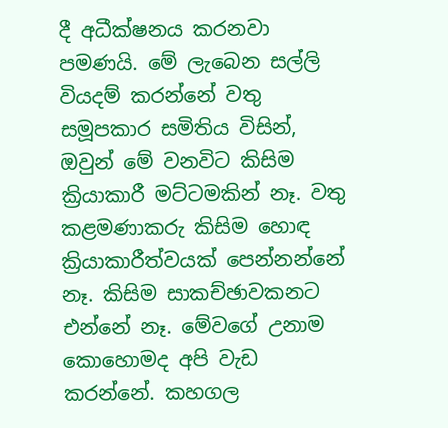දී අධීක්ෂනය කරනවා පමණයි. මේ ලැබෙන සල්ලි වියදම් කරන්නේ වතු සමූපකාර සමිතිය විසින්, ඔවුන් මේ වනවිට කිසිම ක්‍රියාකාරී මට්ටමකින් නෑ. වතු කළමණාකරු කිසිම හොඳ ක්‍රියාකාරීත්වයක් පෙන්නන්නේ නෑ. කිසිම සාකච්ඡාවකනට එන්නේ නෑ. මේවගේ උනාම කොහොමද අපි වැඩ කරන්නේ. කහගල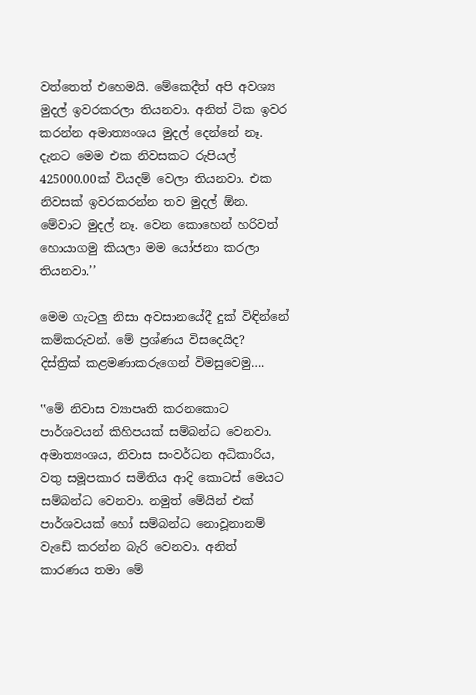වත්තෙත් එහෙමයි. මේකෙදීත් අපි අවශ්‍ය මුදල් ඉවරකරලා තියනවා. අනිත් ටික ඉවර කරන්න අමාත්‍යංශය මුදල් දෙන්නේ නෑ. දැනට මෙම එක නිවසකට රුපියල් 425000.00ක් වියදම් වෙලා තියනවා. එක නිවසක් ඉවරකරන්න තව මුදල් ඕන. මේවාට මුදල් නෑ. වෙන කොහෙන් හරිවත් හොයාගමු කියලා මම යෝජනා කරලා තියනවා.’’

මෙම ගැටලු නිසා අවසානයේදී දුක් විඳින්නේ කම්කරුවන්. මේ ප්‍රශ්ණය විසදෙයිද?
දිස්ත්‍රික් කළමණාකරුගෙන් විමසුවෙමු….

‛‛මේ නිවාස ව්‍යාපෘති කරනකොට පාර්ශවයන් කිහිපයක් සම්බන්ධ වෙනවා. අමාත්‍යංශය, නිවාස සංවර්ධන අධිකාරිය, වතු සමූපකාර සමිතිය ආදි කොටස් මෙයට සම්බන්ධ වෙනවා. නමුත් මේයින් එක් පාර්ශවයක් හෝ සම්බන්ධ නොවූනානම් වැඩේ කරන්න බැරි වෙනවා. අනිත් කාරණය තමා මේ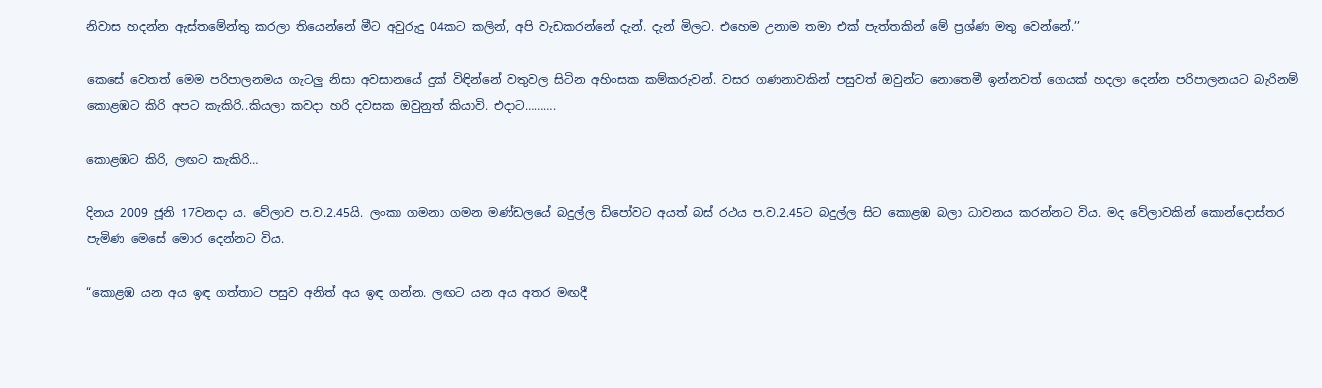නිවාස හදන්න ඇස්තමේන්තු කරලා තියෙන්නේ මීට අවුරුදු 04කට කලින්, අපි වැඩකරන්නේ දැන්. දැන් මිලට. එහෙම උනාම තමා එක් පැත්තකින් මේ ප්‍රශ්ණ මතු වෙන්නේ.’’

කෙසේ වෙතත් මෙම පරිපාලනමය ගැටලු නිසා අවසානයේ දුක් විඳින්නේ වතුවල සිටින අහිංසක කම්කරුවන්. වසර ගණනාවකින් පසුවත් ඔවුන්ට නොතෙමී ඉන්නවත් ගෙයක් හදලා දෙන්න පරිපාලනයට බැරිනම් කොළඹට කිරි අපට කැකිරි..කියලා කවදා හරි දවසක ඔවුනුත් කියාවි. එදාට……….

කොළඹට කිරි, ලඟට කැකිරි…

දිනය 2009 ජූනි 17වනදා ය. වේලාව ප.ව.2.45යි. ලංකා ගමනා ගමන මණ්ඩලයේ බදුල්ල ඩිපෝවට අයත් බස් රථය ප.ව.2.45ට බදුල්ල සිට කොළඹ බලා ධාවනය කරන්නට විය. මද වේලාවකින් කොන්දොස්තර පැමිණ මෙසේ මොර දෙන්නට විය.

“කොළඹ යන අය ඉඳ ගත්තාට පසුව අනිත් අය ඉඳ ගන්න. ලඟට යන අය අතර මඟදී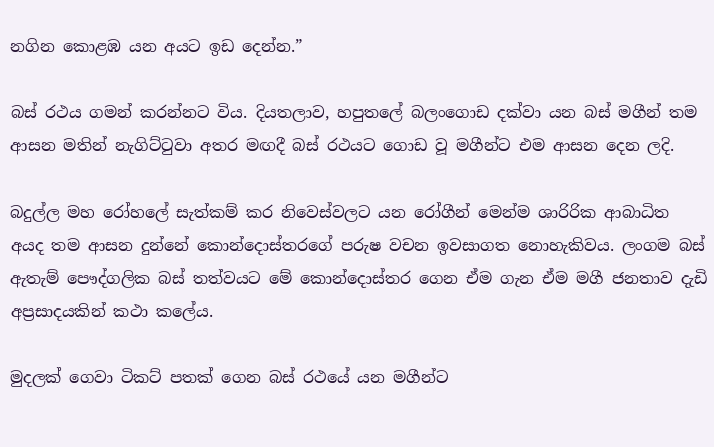නගින කොළඹ යන අයට ඉඩ දෙන්න.”

බස් රථය ගමන් කරන්නට විය. දියතලාව, හපුතලේ බලංගොඩ දක්වා යන බස් මගීන් තම ආසන මතින් නැගිට්ටුවා අතර මඟදී බස් රථයට ගොඩ වූ මගීන්ට එම ආසන දෙන ලදි.

බදුල්ල මහ රෝහලේ සැත්කම් කර නිවෙස්වලට යන රෝගීන් මෙන්ම ශාරිරික ආබාධිත අයද තම ආසන දුන්නේ කොන්දොස්තරගේ පරුෂ වචන ඉවසාගත නොහැකිවය. ලංගම බස් ඇතැම් පෞද්ගලික බස් තත්වයට මේ කොන්දොස්තර ගෙන ඒම ගැන ඒම මගී ජනතාව දැඩි අප්‍රසාදයකින් කථා කලේය.

මුදලක් ගෙවා ටිකට් පතක් ගෙන බස් රථයේ යන මගීන්ට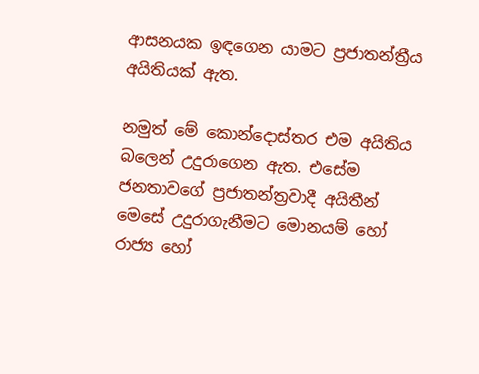ආසනයක ඉඳගෙන යාමට ප්‍රජාතන්ත්‍රීය අයිතියක් ඇත.

නමුත් මේ කොන්දොස්තර එම අයිතිය බලෙන් උදුරාගෙන ඇත. එසේම ජනතාවගේ ප්‍රජාතන්ත්‍රවාදී අයිතීන් මෙසේ උදුරාගැනීමට මොනයම් හෝ රාජ්‍ය හෝ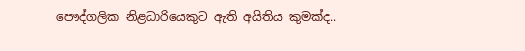පෞද්ගලික නිළධාරියෙකුට ඇති අයිතිය කුමක්ද..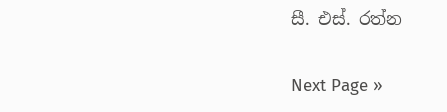සී. එස්. රත්න

Next Page »